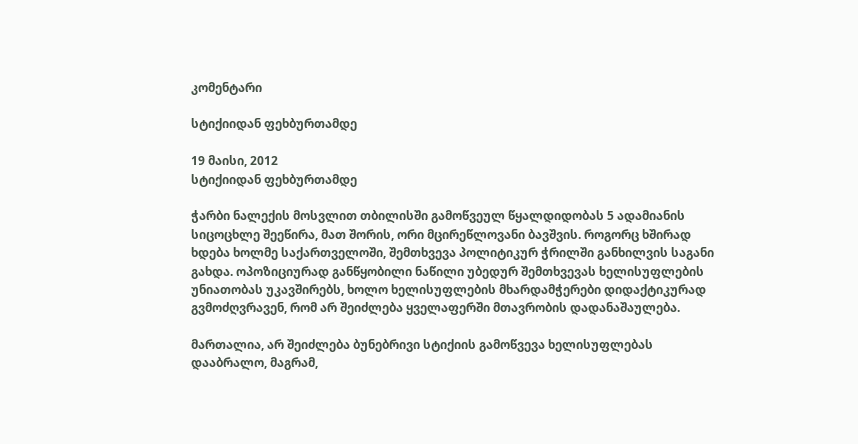კომენტარი

სტიქიიდან ფეხბურთამდე

19 მაისი, 2012
სტიქიიდან ფეხბურთამდე

ჭარბი ნალექის მოსვლით თბილისში გამოწვეულ წყალდიდობას 5 ადამიანის სიცოცხლე შეეწირა, მათ შორის, ორი მცირეწლოვანი ბავშვის. როგორც ხშირად ხდება ხოლმე საქართველოში, შემთხვევა პოლიტიკურ ჭრილში განხილვის საგანი გახდა. ოპოზიციურად განწყობილი ნაწილი უბედურ შემთხვევას ხელისუფლების უნიათობას უკავშირებს, ხოლო ხელისუფლების მხარდამჭერები დიდაქტიკურად გვმოძღვრავენ, რომ არ შეიძლება ყველაფერში მთავრობის დადანაშაულება.

მართალია, არ შეიძლება ბუნებრივი სტიქიის გამოწვევა ხელისუფლებას დააბრალო, მაგრამ,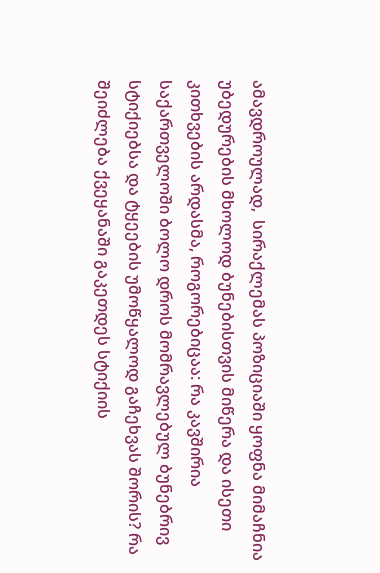ამავდროულად,  სირაქლემას პოზიციაში ყოფნა მიმაჩნია უბედურების მხოლოდ ბუნებისთვის მიწერა და ისეთი კითხვების არდასმა, როგორებიცაა: რა კავშირია საქართველოში ბოლო დროს მომრავლებულ ბუნებრივ სტიქიებსა და ტყეების უმოწყალოდ გაჩეხვას შორის? რა შეიძლება ქვეყანაში გაკეთდეს სტიქიის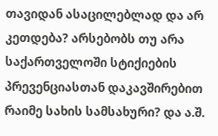თავიდან ასაცილებლად და არ კეთდება? არსებობს თუ არა საქართველოში სტიქიების პრევენციასთან დაკავშირებით რაიმე სახის სამსახური? და ა.შ.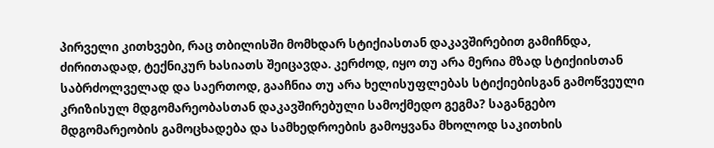პირველი კითხვები, რაც თბილისში მომხდარ სტიქიასთან დაკავშირებით გამიჩნდა, ძირითადად, ტექნიკურ ხასიათს შეიცავდა. კერძოდ, იყო თუ არა მერია მზად სტიქიისთან საბრძოლველად და საერთოდ, გააჩნია თუ არა ხელისუფლებას სტიქიებისგან გამოწვეული კრიზისულ მდგომარეობასთან დაკავშირებული სამოქმედო გეგმა? საგანგებო მდგომარეობის გამოცხადება და სამხედროების გამოყვანა მხოლოდ საკითხის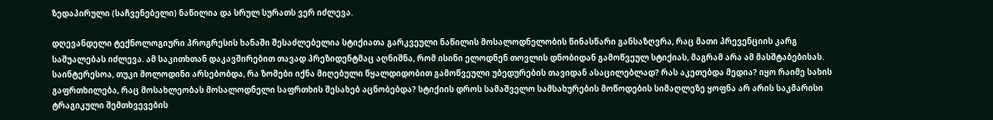ზედაპირული (საჩვენებელი) ნაწილია და სრულ სურათს ვერ იძლევა.

დღევანდელი ტექნოლოგიური პროგრესის ხანაში შესაძლებელია სტიქიათა გარკვეული ნაწილის მოსალოდნელობის წინასწარი განსაზღვრა, რაც მათი პრევენციის კარგ საშუალებას იძლევა. ამ საკითხთან დაკავშირებით თავად პრეზიდენტმაც აღნიშნა, რომ ისინი ელოდნენ თოვლის დნობიდან გამოწვეულ სტიქიას, მაგრამ არა ამ მასშტაბებისას. საინტერესოა, თუკი მოლოდინი არსებობდა, რა ზომები იქნა მიღებული წყალდიდობით გამოწვეული უბედურების თავიდან ასაცილებლად? რას აკეთებდა მედია? იყო რაიმე სახის გაფრთხილება, რაც მოსახლეობას მოსალოდნელი საფრთხის შესახებ აცნობებდა? სტიქიის დროს სამაშველო სამსახურების მოწოდების სიმაღლეზე ყოფნა არ არის საკმარისი ტრაგიკული შემთხვევების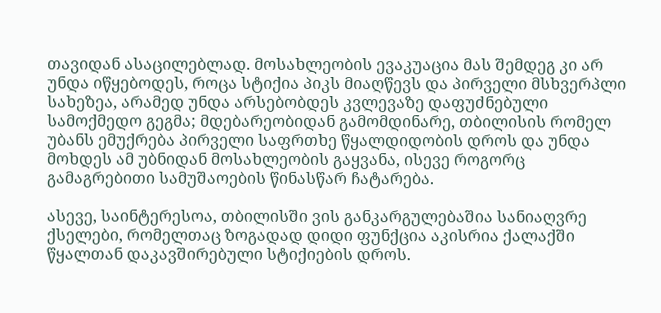თავიდან ასაცილებლად. მოსახლეობის ევაკუაცია მას შემდეგ კი არ უნდა იწყებოდეს, როცა სტიქია პიკს მიაღწევს და პირველი მსხვერპლი სახეზეა, არამედ უნდა არსებობდეს კვლევაზე დაფუძნებული სამოქმედო გეგმა; მდებარეობიდან გამომდინარე, თბილისის რომელ უბანს ემუქრება პირველი საფრთხე წყალდიდობის დროს და უნდა მოხდეს ამ უბნიდან მოსახლეობის გაყვანა, ისევე როგორც გამაგრებითი სამუშაოების წინასწარ ჩატარება.

ასევე, საინტერესოა, თბილისში ვის განკარგულებაშია სანიაღვრე ქსელები, რომელთაც ზოგადად დიდი ფუნქცია აკისრია ქალაქში წყალთან დაკავშირებული სტიქიების დროს.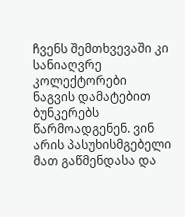ჩვენს შემთხვევაში კი სანიაღვრე კოლექტორები ნაგვის დამატებით ბუნკერებს წარმოადგენენ. ვინ არის პასუხისმგებელი მათ გაწმენდასა და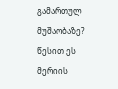გამართულ მუშაობაზე? წესით ეს მერიის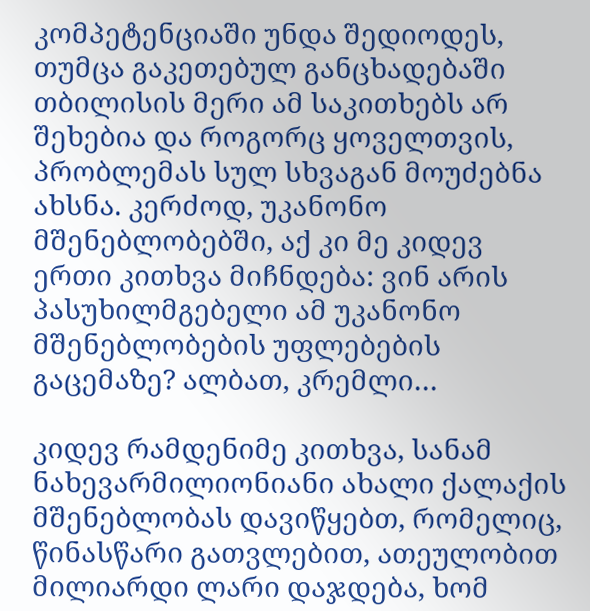კომპეტენციაში უნდა შედიოდეს, თუმცა გაკეთებულ განცხადებაში თბილისის მერი ამ საკითხებს არ შეხებია და როგორც ყოველთვის, პრობლემას სულ სხვაგან მოუძებნა ახსნა. კერძოდ, უკანონო მშენებლობებში, აქ კი მე კიდევ ერთი კითხვა მიჩნდება: ვინ არის პასუხილმგებელი ამ უკანონო მშენებლობების უფლებების გაცემაზე? ალბათ, კრემლი…

კიდევ რამდენიმე კითხვა, სანამ ნახევარმილიონიანი ახალი ქალაქის მშენებლობას დავიწყებთ, რომელიც, წინასწარი გათვლებით, ათეულობით მილიარდი ლარი დაჯდება, ხომ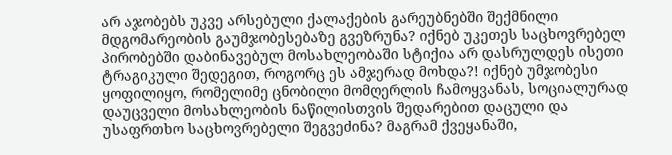არ აჯობებს უკვე არსებული ქალაქების გარეუბნებში შექმნილი მდგომარეობის გაუმჯობესებაზე გვეზრუნა? იქნებ უკეთეს საცხოვრებელ პირობებში დაბინავებულ მოსახლეობაში სტიქია არ დასრულდეს ისეთი ტრაგიკული შედეგით, როგორც ეს ამჯერად მოხდა?! იქნებ უმჯობესი ყოფილიყო, რომელიმე ცნობილი მომღერლის ჩამოყვანას, სოციალურად დაუცველი მოსახლეობის ნაწილისთვის შედარებით დაცული და უსაფრთხო საცხოვრებელი შეგვეძინა? მაგრამ ქვეყანაში,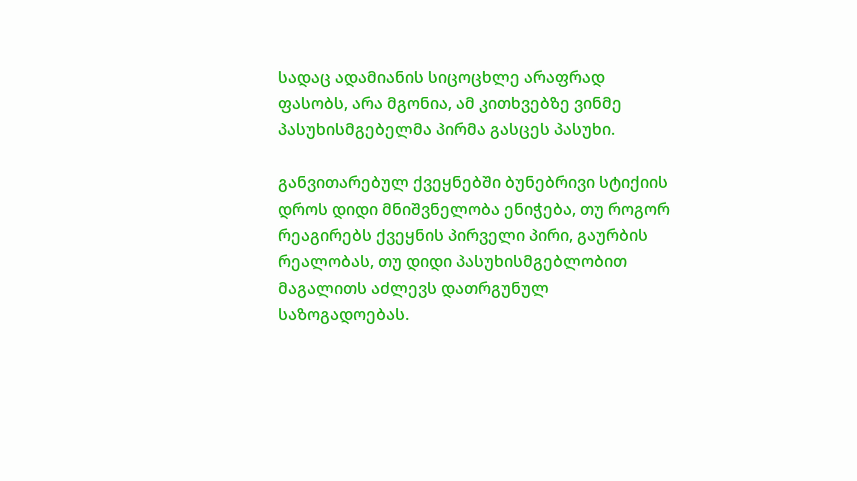სადაც ადამიანის სიცოცხლე არაფრად ფასობს, არა მგონია, ამ კითხვებზე ვინმე პასუხისმგებელმა პირმა გასცეს პასუხი.

განვითარებულ ქვეყნებში ბუნებრივი სტიქიის დროს დიდი მნიშვნელობა ენიჭება, თუ როგორ რეაგირებს ქვეყნის პირველი პირი, გაურბის რეალობას, თუ დიდი პასუხისმგებლობით მაგალითს აძლევს დათრგუნულ საზოგადოებას.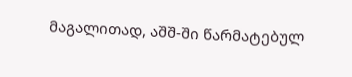მაგალითად, აშშ-ში წარმატებულ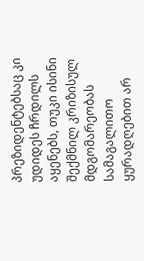პრეზიდენტებსაც კი უდიდეს ჩრდილს აყენებს, თუკი ისინი შექმნილ კრიზისულ მდგომარეობას სამაგალითო ყურადღებით არ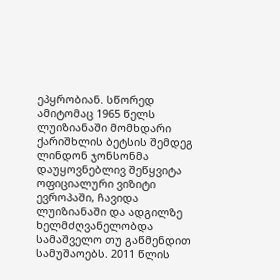ეპყრობიან. სწორედ ამიტომაც 1965 წელს ლუიზიანაში მომხდარი ქარიშხლის ბეტსის შემდეგ ლინდონ ჯონსონმა დაუყოვნებლივ შეწყვიტა ოფიციალური ვიზიტი ევროპაში, ჩავიდა ლუიზიანაში და ადგილზე ხელმძღვანელობდა სამაშველო თუ გაწმენდით სამუშაოებს. 2011 წლის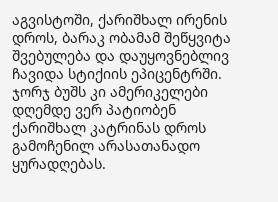აგვისტოში, ქარიშხალ ირენის დროს, ბარაკ ობამამ შეწყვიტა შვებულება და დაუყოვნებლივ  ჩავიდა სტიქიის ეპიცენტრში. ჯორჯ ბუშს კი ამერიკელები დღემდე ვერ პატიობენ ქარიშხალ კატრინას დროს გამოჩენილ არასათანადო ყურადღებას.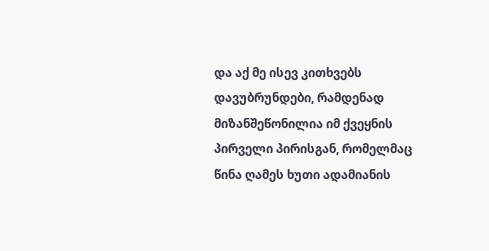და აქ მე ისევ კითხვებს დავუბრუნდები, რამდენად მიზანშეწონილია იმ ქვეყნის პირველი პირისგან, რომელმაც წინა ღამეს ხუთი ადამიანის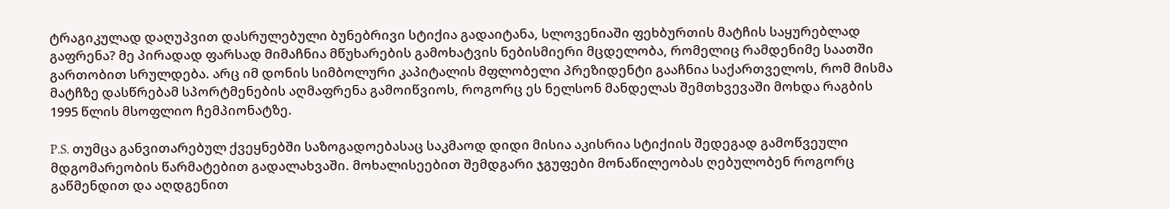ტრაგიკულად დაღუპვით დასრულებული ბუნებრივი სტიქია გადაიტანა, სლოვენიაში ფეხბურთის მატჩის საყურებლად გაფრენა? მე პირადად ფარსად მიმაჩნია მწუხარების გამოხატვის ნებისმიერი მცდელობა, რომელიც რამდენიმე საათში გართობით სრულდება. არც იმ დონის სიმბოლური კაპიტალის მფლობელი პრეზიდენტი გააჩნია საქართველოს, რომ მისმა მატჩზე დასწრებამ სპორტმენების აღმაფრენა გამოიწვიოს, როგორც ეს ნელსონ მანდელას შემთხვევაში მოხდა რაგბის 1995 წლის მსოფლიო ჩემპიონატზე.

P.S. თუმცა განვითარებულ ქვეყნებში საზოგადოებასაც საკმაოდ დიდი მისია აკისრია სტიქიის შედეგად გამოწვეული მდგომარეობის წარმატებით გადალახვაში. მოხალისეებით შემდგარი ჯგუფები მონაწილეობას ღებულობენ როგორც გაწმენდით და აღდგენით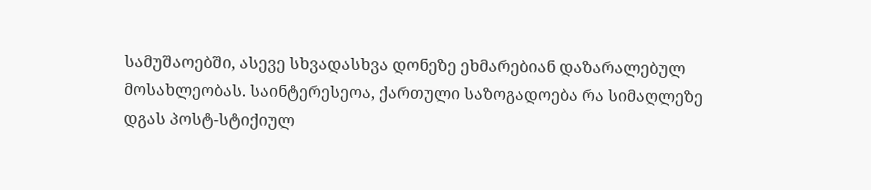სამუშაოებში, ასევე სხვადასხვა დონეზე ეხმარებიან დაზარალებულ მოსახლეობას. საინტერესეოა, ქართული საზოგადოება რა სიმაღლეზე დგას პოსტ-სტიქიულ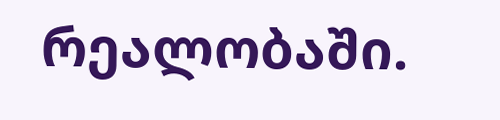რეალობაში.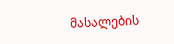მასალების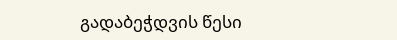გადაბეჭდვის წესი